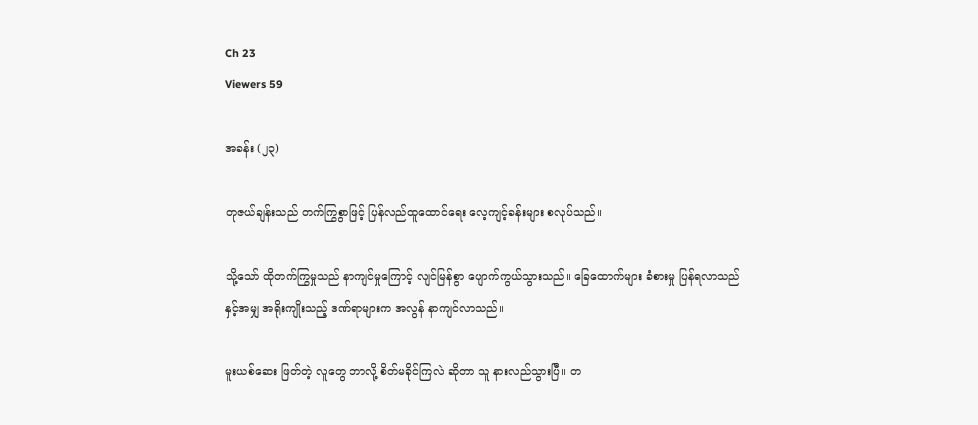Ch 23
Viewers 59

အခန်း (၂၃)

တုဇယ်ချန်းသည် တက်ကြွစွာဖြင့် ပြန်လည်ထူထောင်ရေး လေ့ကျင့်ခန်းများ စလုပ်သည်။

သို့သော် ထိုတက်ကြွမှုသည် နာကျင်မှုကြောင့် လျင်မြန်စွာ ပျောက်ကွယ်သွားသည်။ ခြေထောက်များ ခံစားမှု ပြန်ရလာသည်နှင့်အမျှ အရိုးကျိုးသည့် ဒဏ်ရာများက အလွန် နာကျင်လာသည်။

မူးယစ်ဆေး ဖြတ်တဲ့ လူတွေ ဘာလို့ စိတ်မခိုင်ကြလဲ ဆိုတာ သူ နားလည်သွားပြီ။ တ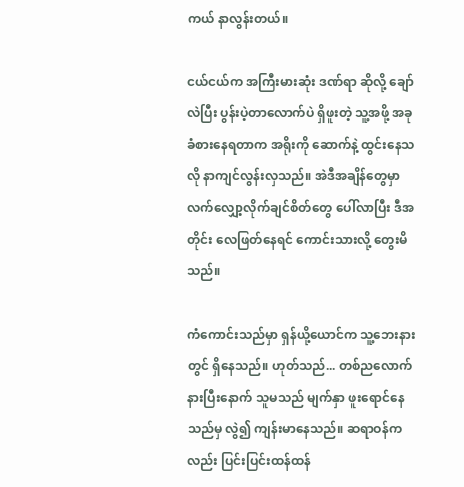ကယ် နာလွန်းတယ်။

ငယ်ငယ်က အကြီးမားဆုံး ဒဏ်ရာ ဆိုလို့ ချော်လဲပြီး ပွန်းပဲ့တာလောက်ပဲ ရှိဖူးတဲ့ သူ့အဖို့ အခု ခံစားနေရတာက အရိုးကို ဆောက်နဲ့ ထွင်းနေသလို နာကျင်လွန်းလှသည်။ အဲဒီအချိန်တွေမှာ လက်လျှော့လိုက်ချင်စိတ်တွေ ပေါ်လာပြီး ဒီအတိုင်း လေဖြတ်နေရင် ကောင်းသားလို့ တွေးမိသည်။

ကံကောင်းသည်မှာ ရှန်ယို့ယောင်က သူ့ဘေးနားတွင် ရှိနေသည်။ ဟုတ်သည်... တစ်ညလောက် နားပြီးနောက် သူမသည် မျက်နှာ ဖူးရောင်နေသည်မှ လွဲ၍ ကျန်းမာနေသည်။ ဆရာဝန်ကလည်း ပြင်းပြင်းထန်ထန်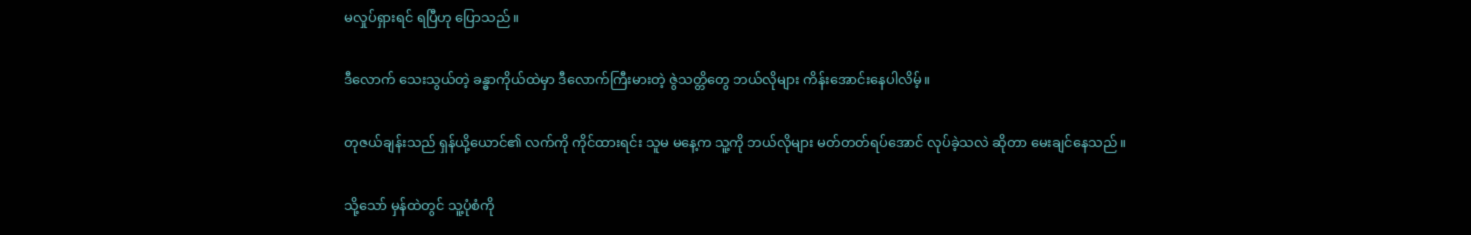မလှုပ်ရှားရင် ရပြီဟု ပြောသည်။

ဒီလောက် သေးသွယ်တဲ့ ခန္ဓာကိုယ်ထဲမှာ ဒီလောက်ကြီးမားတဲ့ ဇွဲသတ္တိတွေ ဘယ်လိုများ ကိန်းအောင်းနေပါလိမ့်။

တုဇယ်ချန်းသည် ရှန်ယို့ယောင်၏ လက်ကို ကိုင်ထားရင်း သူမ မနေ့က သူ့ကို ဘယ်လိုများ မတ်တတ်ရပ်အောင် လုပ်ခဲ့သလဲ ဆိုတာ မေးချင်နေသည်။

သို့သော် မှန်ထဲတွင် သူ့ပုံစံကို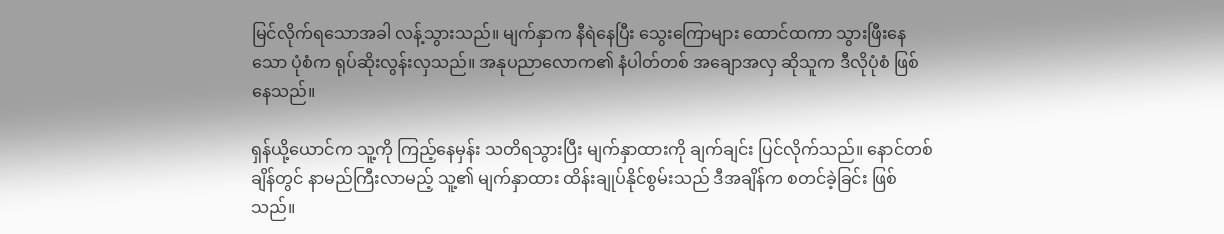မြင်လိုက်ရသောအခါ လန့်သွားသည်။ မျက်နှာက နီရဲနေပြီး သွေးကြောများ ထောင်ထကာ သွားဖြီးနေသော ပုံစံက ရုပ်ဆိုးလွန်းလှသည်။ အနုပညာလောက၏ နံပါတ်တစ် အချောအလှ ဆိုသူက ဒီလိုပုံစံ ဖြစ်နေသည်။

ရှန်ယို့ယောင်က သူ့ကို ကြည့်နေမှန်း သတိရသွားပြီး မျက်နှာထားကို ချက်ချင်း ပြင်လိုက်သည်။ နောင်တစ်ချိန်တွင် နာမည်ကြီးလာမည့် သူ့၏ မျက်နှာထား ထိန်းချုပ်နိုင်စွမ်းသည် ဒီအချိန်က စတင်ခဲ့ခြင်း ဖြစ်သည်။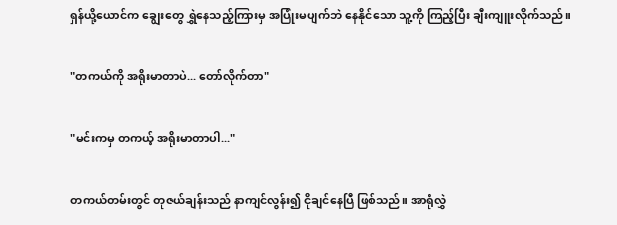ရှန်ယို့ယောင်က ချွေးတွေ ရွှဲနေသည့်ကြားမှ အပြုံးမပျက်ဘဲ နေနိုင်သော သူ့ကို ကြည့်ပြီး ချီးကျူးလိုက်သည်။

"တကယ်ကို အရိုးမာတာပဲ... တော်လိုက်တာ"

"မင်းကမှ တကယ့် အရိုးမာတာပါ..."

တကယ်တမ်းတွင် တုဇယ်ချန်းသည် နာကျင်လွန်း၍ ငိုချင်နေပြီ ဖြစ်သည်။ အာရုံလွှဲ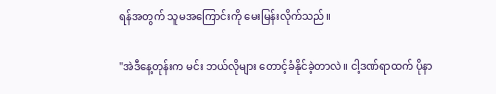ရန်အတွက် သူမအကြောင်းကို မေးမြန်းလိုက်သည်။

"အဲဒီနေ့တုန်းက မင်း ဘယ်လိုများ တောင့်ခံနိုင်ခဲ့တာလဲ။ ငါ့ဒဏ်ရာထက် ပိုနာ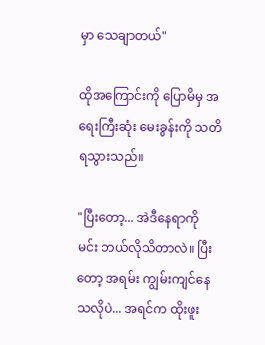မှာ သေချာတယ်"

ထိုအကြောင်းကို ပြောမိမှ အရေးကြီးဆုံး မေးခွန်းကို သတိရသွားသည်။

"ပြီးတော့... အဲဒီနေရာကို မင်း ဘယ်လိုသိတာလဲ။ ပြီးတော့ အရမ်း ကျွမ်းကျင်နေသလိုပဲ... အရင်က ထိုးဖူး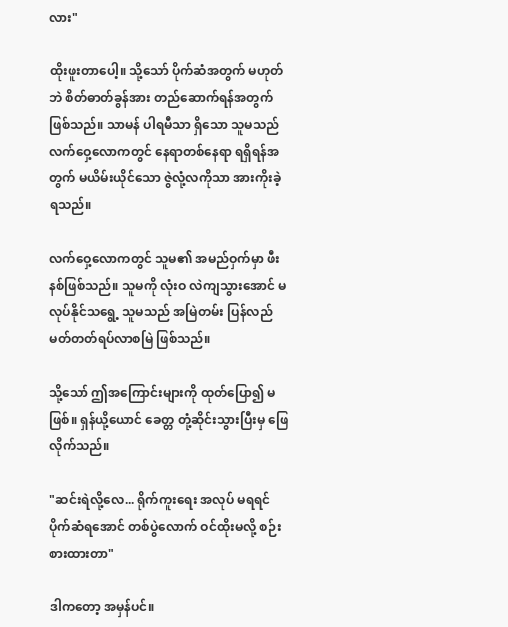လား"

ထိုးဖူးတာပေါ့။ သို့သော် ပိုက်ဆံအတွက် မဟုတ်ဘဲ စိတ်ဓာတ်ခွန်အား တည်ဆောက်ရန်အတွက် ဖြစ်သည်။ သာမန် ပါရမီသာ ရှိသော သူမသည် လက်ဝှေ့လောကတွင် နေရာတစ်နေရာ ရရှိရန်အတွက် မယိမ်းယိုင်သော ဇွဲလုံ့လကိုသာ အားကိုးခဲ့ရသည်။

လက်ဝှေ့လောကတွင် သူမ၏ အမည်ဝှက်မှာ ဖီးနစ်ဖြစ်သည်။ သူမကို လုံးဝ လဲကျသွားအောင် မလုပ်နိုင်သရွေ့ သူမသည် အမြဲတမ်း ပြန်လည် မတ်တတ်ရပ်လာစမြဲ ဖြစ်သည်။

သို့သော် ဤအကြောင်းများကို ထုတ်ပြော၍ မဖြစ်။ ရှန်ယို့ယောင် ခေတ္တ တုံ့ဆိုင်းသွားပြီးမှ ဖြေလိုက်သည်။

"ဆင်းရဲလို့လေ... ရိုက်ကူးရေး အလုပ် မရရင် ပိုက်ဆံရအောင် တစ်ပွဲလောက် ဝင်ထိုးမလို့ စဉ်းစားထားတာ"

ဒါကတော့ အမှန်ပင်။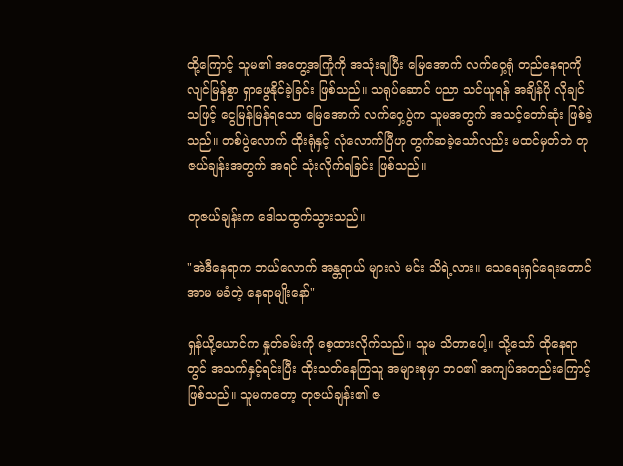ထို့ကြောင့် သူမ၏ အတွေ့အကြုံကို အသုံးချပြီး မြေအောက် လက်ဝှေ့ရုံ တည်နေရာကို လျင်မြန်စွာ ရှာဖွေနိုင်ခဲ့ခြင်း ဖြစ်သည်။ သရုပ်ဆောင် ပညာ သင်ယူရန် အချိန်ပို လိုချင်သဖြင့် ငွေမြန်မြန်ရသော မြေအောက် လက်ဝှေ့ပွဲက သူမအတွက် အသင့်တော်ဆုံး ဖြစ်ခဲ့သည်။ တစ်ပွဲလောက် ထိုးရုံနှင့် လုံလောက်ပြီဟု တွက်ဆခဲ့သော်လည်း မထင်မှတ်ဘဲ တုဇယ်ချန်းအတွက် အရင် သုံးလိုက်ရခြင်း ဖြစ်သည်။

တုဇယ်ချန်းက ဒေါသထွက်သွားသည်။

"အဲဒီနေရာက ဘယ်လောက် အန္တရာယ် များလဲ မင်း သိရဲ့လား။ သေရေးရှင်ရေးတောင် အာမ မခံတဲ့ နေရာမျိုးနော်"

ရှန်ယို့ယောင်က နှုတ်ခမ်းကို စေ့ထားလိုက်သည်။ သူမ သိတာပေါ့။ သို့သော် ထိုနေရာတွင် အသက်နှင့်ရင်းပြီး ထိုးသတ်နေကြသူ အများစုမှာ ဘဝ၏ အကျပ်အတည်းကြောင့် ဖြစ်သည်။ သူမကတော့ တုဇယ်ချန်း၏ ဇ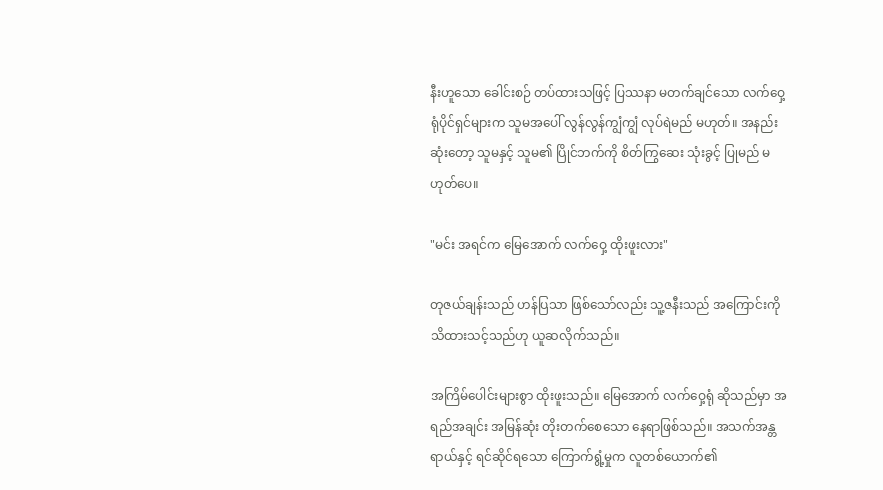နီးဟူသော ခေါင်းစဉ် တပ်ထားသဖြင့် ပြဿနာ မတက်ချင်သော လက်ဝှေ့ရုံပိုင်ရှင်များက သူမအပေါ် လွန်လွန်ကျွံကျွံ လုပ်ရဲမည် မဟုတ်။ အနည်းဆုံးတော့ သူမနှင့် သူမ၏ ပြိုင်ဘက်ကို စိတ်ကြွဆေး သုံးခွင့် ပြုမည် မဟုတ်ပေ။

"မင်း အရင်က မြေအောက် လက်ဝှေ့ ထိုးဖူးလား"

တုဇယ်ချန်းသည် ဟန်ပြသာ ဖြစ်သော်လည်း သူ့ဇနီးသည် အကြောင်းကို သိထားသင့်သည်ဟု ယူဆလိုက်သည်။

အကြိမ်ပေါင်းများစွာ ထိုးဖူးသည်။ မြေအောက် လက်ဝှေ့ရုံ ဆိုသည်မှာ အရည်အချင်း အမြန်ဆုံး တိုးတက်စေသော နေရာဖြစ်သည်။ အသက်အန္တရာယ်နှင့် ရင်ဆိုင်ရသော ကြောက်ရွံ့မှုက လူတစ်ယောက်၏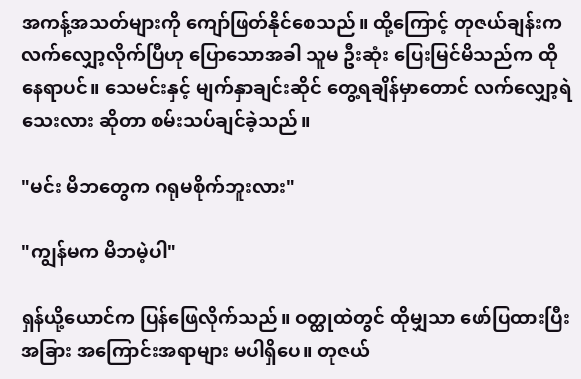အကန့်အသတ်များကို ကျော်ဖြတ်နိုင်စေသည်။ ထို့ကြောင့် တုဇယ်ချန်းက လက်လျှော့လိုက်ပြီဟု ပြောသောအခါ သူမ ဦးဆုံး ပြေးမြင်မိသည်က ထိုနေရာပင်။ သေမင်းနှင့် မျက်နှာချင်းဆိုင် တွေ့ရချိန်မှာတောင် လက်လျှော့ရဲသေးလား ဆိုတာ စမ်းသပ်ချင်ခဲ့သည်။

"မင်း မိဘတွေက ဂရုမစိုက်ဘူးလား"

"ကျွန်မက မိဘမဲ့ပါ"

ရှန်ယို့ယောင်က ပြန်ဖြေလိုက်သည်။ ဝတ္ထုထဲတွင် ထိုမျှသာ ဖော်ပြထားပြီး အခြား အကြောင်းအရာများ မပါရှိပေ။ တုဇယ်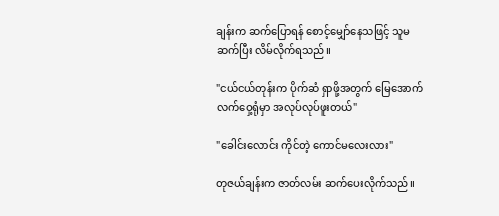ချန်းက ဆက်ပြောရန် စောင့်မျှော်နေသဖြင့် သူမ ဆက်ပြီး လိမ်လိုက်ရသည်။

"ငယ်ငယ်တုန်းက ပိုက်ဆံ ရှာဖို့အတွက် မြေအောက် လက်ဝှေ့ရုံမှာ အလုပ်လုပ်ဖူးတယ်"

"ခေါင်းလောင်း ကိုင်တဲ့ ကောင်မလေးလား"

တုဇယ်ချန်းက ဇာတ်လမ်း ဆက်ပေးလိုက်သည်။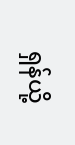ရှန်ယို့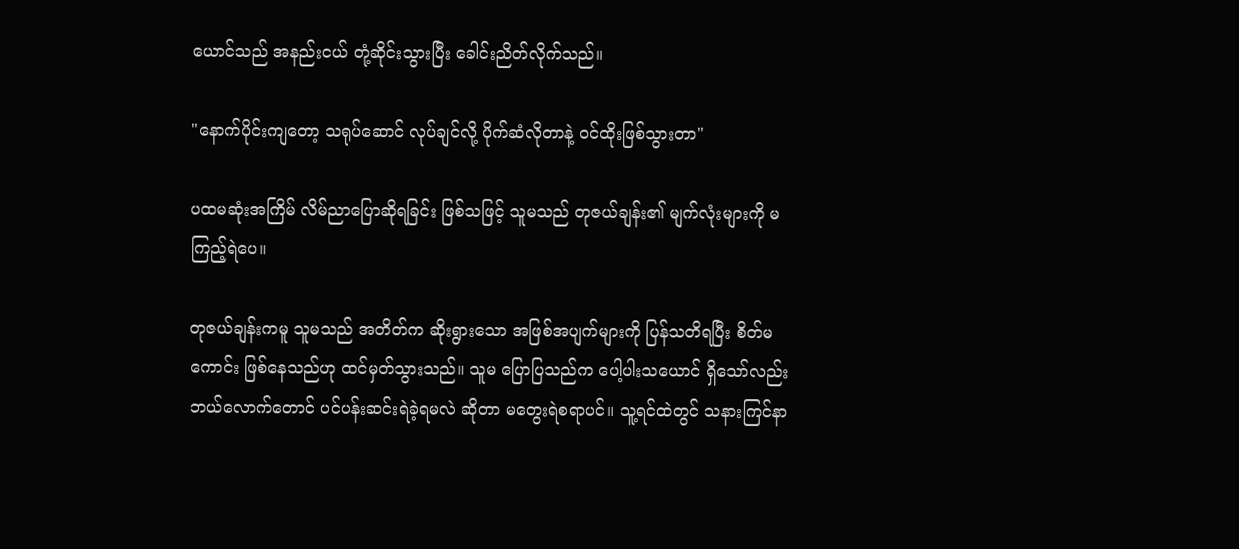ယောင်သည် အနည်းငယ် တုံ့ဆိုင်းသွားပြီး ခေါင်းညိတ်လိုက်သည်။

"နောက်ပိုင်းကျတော့ သရုပ်ဆောင် လုပ်ချင်လို့ ပိုက်ဆံလိုတာနဲ့ ဝင်ထိုးဖြစ်သွားတာ"

ပထမဆုံးအကြိမ် လိမ်ညာပြောဆိုရခြင်း ဖြစ်သဖြင့် သူမသည် တုဇယ်ချန်း၏ မျက်လုံးများကို မကြည့်ရဲပေ။

တုဇယ်ချန်းကမူ သူမသည် အတိတ်က ဆိုးရွားသော အဖြစ်အပျက်များကို ပြန်သတိရပြီး စိတ်မကောင်း ဖြစ်နေသည်ဟု ထင်မှတ်သွားသည်။ သူမ ပြောပြသည်က ပေါ့ပါးသယောင် ရှိသော်လည်း ဘယ်လောက်တောင် ပင်ပန်းဆင်းရဲခဲ့ရမလဲ ဆိုတာ မတွေးရဲစရာပင်။ သူ့ရင်ထဲတွင် သနားကြင်နာ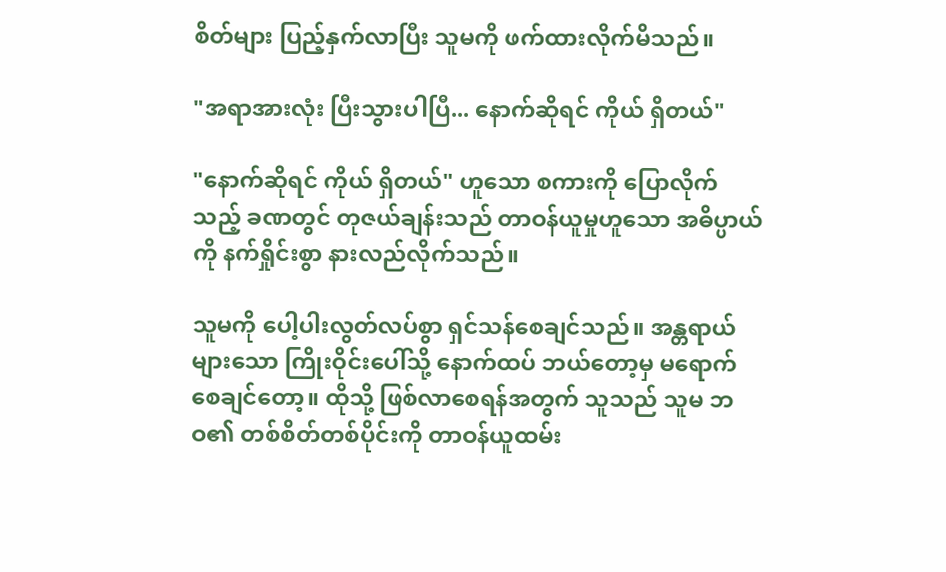စိတ်များ ပြည့်နှက်လာပြီး သူမကို ဖက်ထားလိုက်မိသည်။

"အရာအားလုံး ပြီးသွားပါပြီ... နောက်ဆိုရင် ကိုယ် ရှိတယ်"

"နောက်ဆိုရင် ကိုယ် ရှိတယ်" ဟူသော စကားကို ပြောလိုက်သည့် ခဏတွင် တုဇယ်ချန်းသည် တာဝန်ယူမှုဟူသော အဓိပ္ပာယ်ကို နက်ရှိုင်းစွာ နားလည်လိုက်သည်။

သူမကို ပေါ့ပါးလွတ်လပ်စွာ ရှင်သန်စေချင်သည်။ အန္တရာယ်များသော ကြိုးဝိုင်းပေါ်သို့ နောက်ထပ် ဘယ်တော့မှ မရောက်စေချင်တော့။ ထိုသို့ ဖြစ်လာစေရန်အတွက် သူသည် သူမ ဘဝ၏ တစ်စိတ်တစ်ပိုင်းကို တာဝန်ယူထမ်း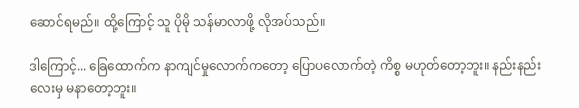ဆောင်ရမည်။ ထို့ကြောင့် သူ ပိုမို သန်မာလာဖို့ လိုအပ်သည်။

ဒါကြောင့်... ခြေထောက်က နာကျင်မှုလောက်ကတော့ ပြောပလောက်တဲ့ ကိစ္စ မဟုတ်တော့ဘူး။ နည်းနည်းလေးမှ မနာတော့ဘူး။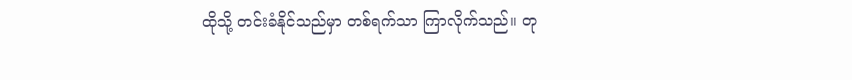ထိုသို့ တင်းခံနိုင်သည်မှာ တစ်ရက်သာ ကြာလိုက်သည်။ တု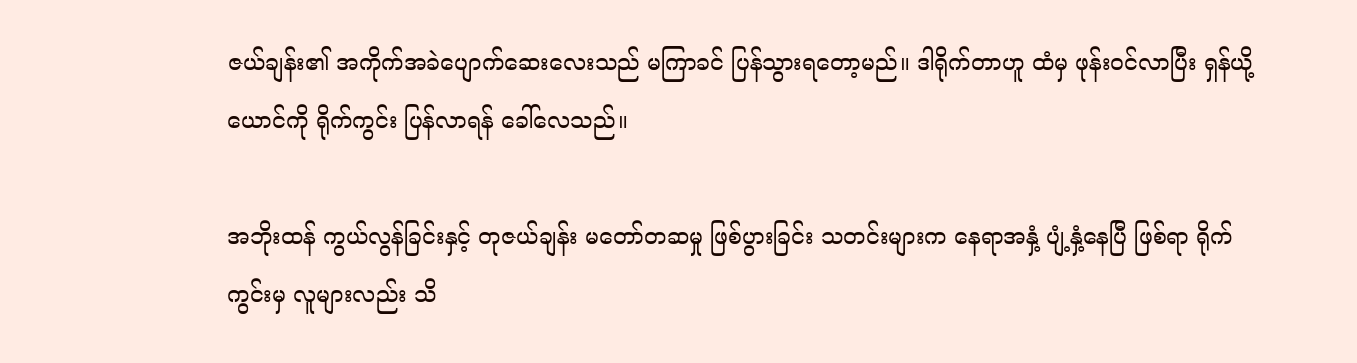ဇယ်ချန်း၏ အကိုက်အခဲပျောက်ဆေးလေးသည် မကြာခင် ပြန်သွားရတော့မည်။ ဒါရိုက်တာဟူ ထံမှ ဖုန်းဝင်လာပြီး ရှန်ယို့ယောင်ကို ရိုက်ကွင်း ပြန်လာရန် ခေါ်လေသည်။

အဘိုးထန် ကွယ်လွန်ခြင်းနှင့် တုဇယ်ချန်း မတော်တဆမှု ဖြစ်ပွားခြင်း သတင်းများက နေရာအနှံ့ ပျံ့နှံ့နေပြီ ဖြစ်ရာ ရိုက်ကွင်းမှ လူများလည်း သိ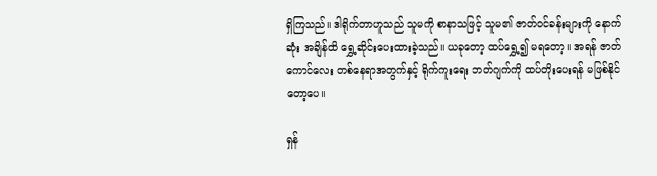ရှိကြသည်။ ဒါရိုက်တာဟူသည် သူမကို စာနာသဖြင့် သူမ၏ ဇာတ်ဝင်ခန်းများကို နောက်ဆုံး အချိန်ထိ ရွှေ့ဆိုင်းပေးထားခဲ့သည်။ ယခုတော့ ထပ်ရွှေ့၍ မရတော့။ အရန် ဇာတ်ကောင်လေး တစ်နေရာအတွက်နှင့် ရိုက်ကူးရေး ဘတ်ဂျက်ကို ထပ်တိုးပေးရန် မဖြစ်နိုင်တော့ပေ။

ရှန်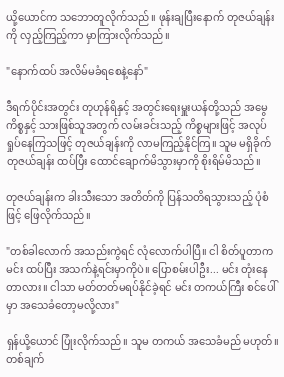ယို့ယောင်က သဘောတူလိုက်သည်။ ဖုန်းချပြီးနောက် တုဇယ်ချန်းကို လှည့်ကြည့်ကာ မှာကြားလိုက်သည်။

"နောက်ထပ် အလိမ်မခံရစေနဲ့နော်"

ဒီရက်ပိုင်းအတွင်း တုဟုန်ရိနှင့် အတွင်းရေးမှူးယန်တို့သည် အမွေကိစ္စနှင့် သားဖြစ်သူအတွက် လမ်းခင်းသည့် ကိစ္စများဖြင့် အလုပ်ရှုပ်နေကြသဖြင့် တုဇယ်ချန်းကို လာမကြည့်နိုင်ကြ။ သူမ မရှိခိုက် တုဇယ်ချန်း ထပ်ပြီး ထောင်ချောက်မိသွားမှာကို စိုးရိမ်မိသည်။

တုဇယ်ချန်းက ခါးသီးသော အတိတ်ကို ပြန်သတိရသွားသည့် ပုံစံဖြင့် ဖြေလိုက်သည်။

"တစ်ခါလောက် အသည်းကွဲရင် လုံလောက်ပါပြီ။ ငါ စိတ်ပူတာက မင်း ထပ်ပြီး အသက်နဲ့ရင်းမှာကိုပဲ။ ပြောစမ်းပါဦး... မင်း တုံးနေတာလား။ ငါသာ မတ်တတ်မရပ်နိုင်ခဲ့ရင် မင်း တကယ်ကြီး စင်ပေါ်မှာ အသေခံတော့မလို့လား"

ရှန်ယို့ယောင် ပြုံးလိုက်သည်။ သူမ တကယ် အသေခံမည် မဟုတ်။ တစ်ချက်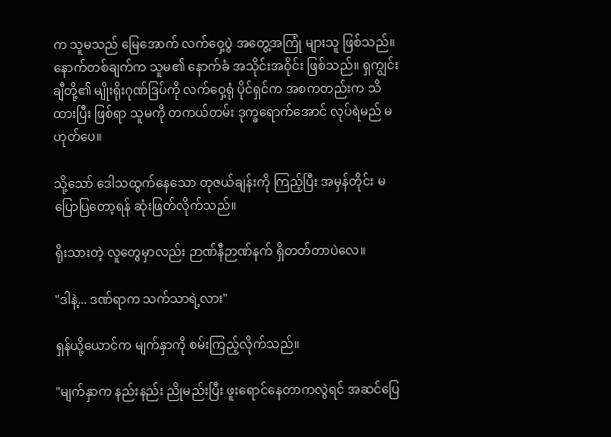က သူမသည် မြေအောက် လက်ဝှေ့ပွဲ အတွေ့အကြုံ များသူ ဖြစ်သည်။ နောက်တစ်ချက်က သူမ၏ နောက်ခံ အသိုင်းအဝိုင်း ဖြစ်သည်။ ရှကျွင်းချီတို့၏ မျိုးရိုးဂုဏ်ဒြပ်ကို လက်ဝှေ့ရုံ ပိုင်ရှင်က အစကတည်းက သိထားပြီး ဖြစ်ရာ သူမကို တကယ်တမ်း ဒုက္ခရောက်အောင် လုပ်ရဲမည် မဟုတ်ပေ။

သို့သော် ဒေါသထွက်နေသော တုဇယ်ချန်းကို ကြည့်ပြီး အမှန်တိုင်း မပြောပြတော့ရန် ဆုံးဖြတ်လိုက်သည်။

ရိုးသားတဲ့ လူတွေမှာလည်း ဉာဏ်နီဉာဏ်နက် ရှိတတ်တာပဲလေ။

"ဒါနဲ့... ဒဏ်ရာက သက်သာရဲ့လား"

ရှန်ယို့ယောင်က မျက်နှာကို စမ်းကြည့်လိုက်သည်။

"မျက်နှာက နည်းနည်း ညိုမည်းပြီး ဖူးရောင်နေတာကလွဲရင် အဆင်ပြေ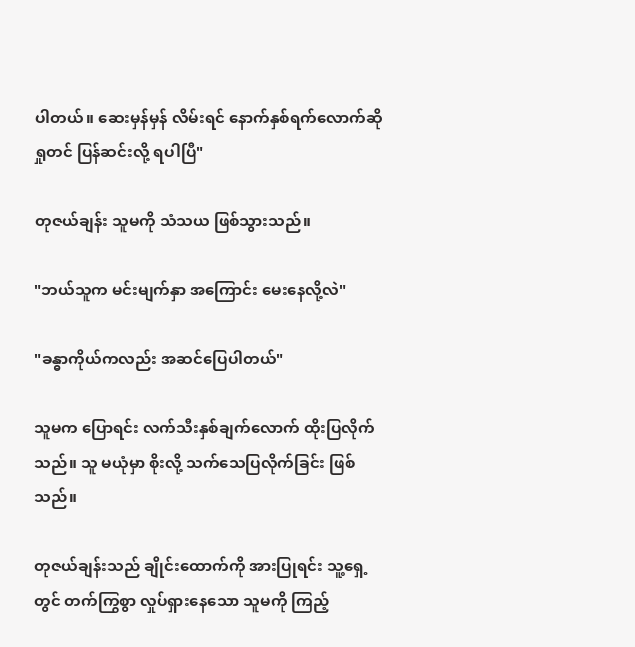ပါတယ်။ ဆေးမှန်မှန် လိမ်းရင် နောက်နှစ်ရက်လောက်ဆို ရှုတင် ပြန်ဆင်းလို့ ရပါပြီ"

တုဇယ်ချန်း သူမကို သံသယ ဖြစ်သွားသည်။

"ဘယ်သူက မင်းမျက်နှာ အကြောင်း မေးနေလို့လဲ"

"ခန္ဓာကိုယ်ကလည်း အဆင်ပြေပါတယ်"

သူမက ပြောရင်း လက်သီးနှစ်ချက်လောက် ထိုးပြလိုက်သည်။ သူ မယုံမှာ စိုးလို့ သက်သေပြလိုက်ခြင်း ဖြစ်သည်။

တုဇယ်ချန်းသည် ချိုင်းထောက်ကို အားပြုရင်း သူ့ရှေ့တွင် တက်ကြွစွာ လှုပ်ရှားနေသော သူမကို ကြည့်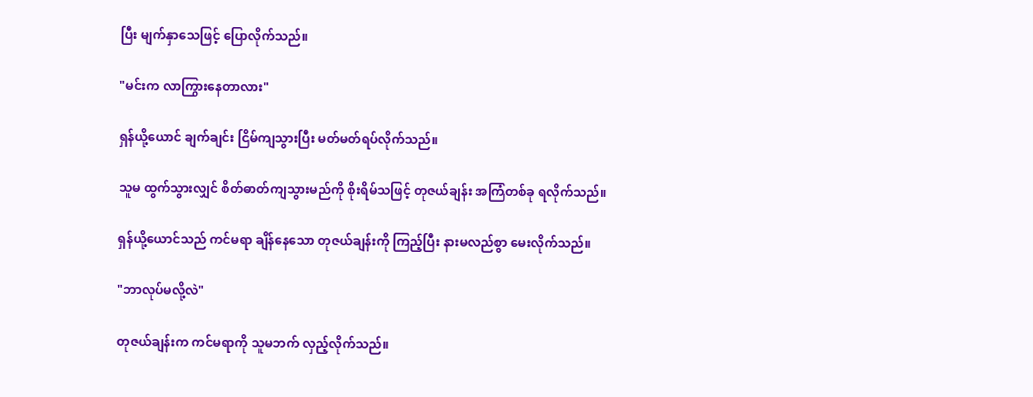ပြီး မျက်နှာသေဖြင့် ပြောလိုက်သည်။

"မင်းက လာကြွားနေတာလား"

ရှန်ယို့ယောင် ချက်ချင်း ငြိမ်ကျသွားပြီး မတ်မတ်ရပ်လိုက်သည်။

သူမ ထွက်သွားလျှင် စိတ်ဓာတ်ကျသွားမည်ကို စိုးရိမ်သဖြင့် တုဇယ်ချန်း အကြံတစ်ခု ရလိုက်သည်။

ရှန်ယို့ယောင်သည် ကင်မရာ ချိန်နေသော တုဇယ်ချန်းကို ကြည့်ပြီး နားမလည်စွာ မေးလိုက်သည်။

"ဘာလုပ်မလို့လဲ"

တုဇယ်ချန်းက ကင်မရာကို သူမဘက် လှည့်လိုက်သည်။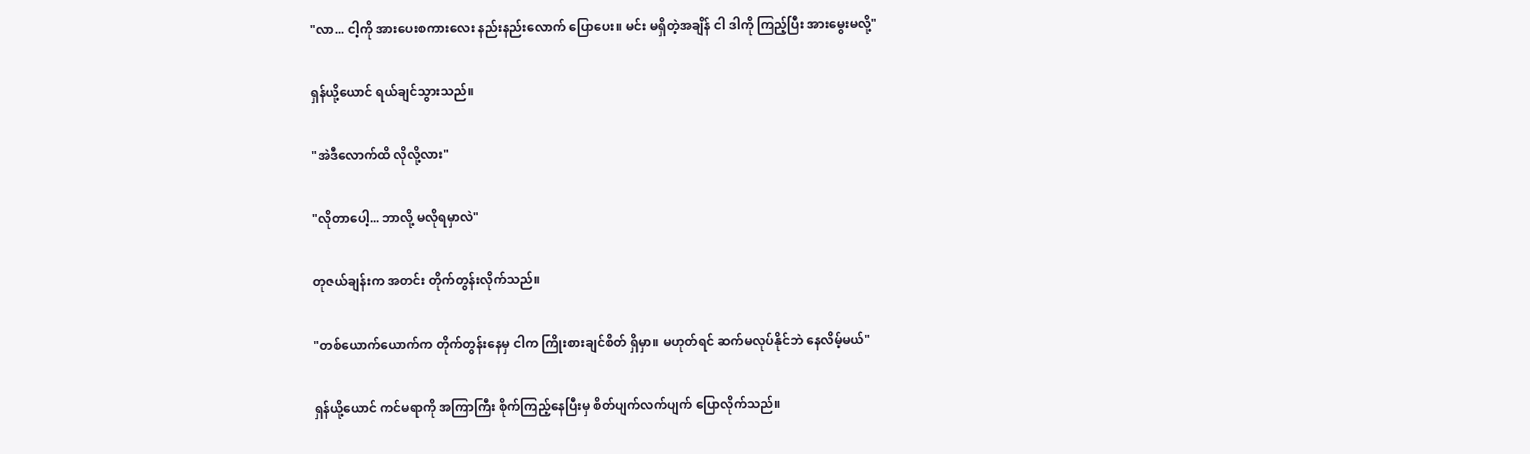"လာ... ငါ့ကို အားပေးစကားလေး နည်းနည်းလောက် ပြောပေး။ မင်း မရှိတဲ့အချိန် ငါ ဒါကို ကြည့်ပြီး အားမွေးမလို့"

ရှန်ယို့ယောင် ရယ်ချင်သွားသည်။

"အဲဒီလောက်ထိ လိုလို့လား"

"လိုတာပေါ့... ဘာလို့ မလိုရမှာလဲ"

တုဇယ်ချန်းက အတင်း တိုက်တွန်းလိုက်သည်။

"တစ်ယောက်ယောက်က တိုက်တွန်းနေမှ ငါက ကြိုးစားချင်စိတ် ရှိမှာ။ မဟုတ်ရင် ဆက်မလုပ်နိုင်ဘဲ နေလိမ့်မယ်"

ရှန်ယို့ယောင် ကင်မရာကို အကြာကြီး စိုက်ကြည့်နေပြီးမှ စိတ်ပျက်လက်ပျက် ပြောလိုက်သည်။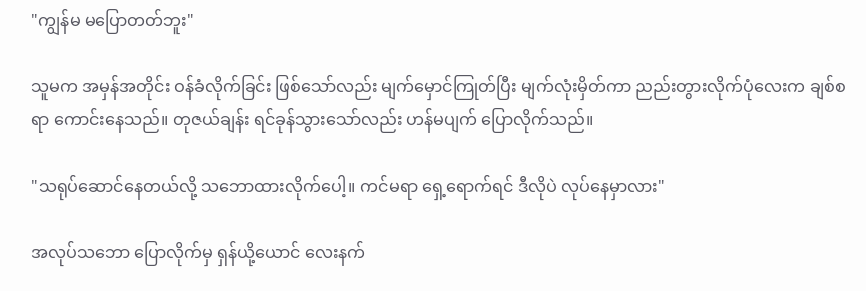"ကျွန်မ မပြောတတ်ဘူး"

သူမက အမှန်အတိုင်း ဝန်ခံလိုက်ခြင်း ဖြစ်သော်လည်း မျက်မှောင်ကြုတ်ပြီး မျက်လုံးမှိတ်ကာ ညည်းတွားလိုက်ပုံလေးက ချစ်စရာ ကောင်းနေသည်။ တုဇယ်ချန်း ရင်ခုန်သွားသော်လည်း ဟန်မပျက် ပြောလိုက်သည်။

"သရုပ်ဆောင်နေတယ်လို့ သဘောထားလိုက်ပေါ့။ ကင်မရာ ရှေ့ရောက်ရင် ဒီလိုပဲ လုပ်နေမှာလား"

အလုပ်သဘော ပြောလိုက်မှ ရှန်ယို့ယောင် လေးနက်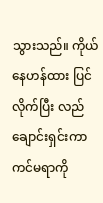သွားသည်။ ကိုယ်နေဟန်ထား ပြင်လိုက်ပြီး လည်ချောင်းရှင်းကာ ကင်မရာကို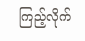ကြည့်လိုက်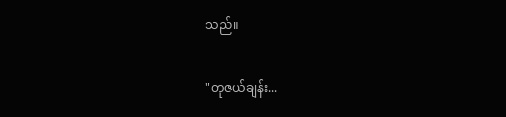သည်။

"တုဇယ်ချန်း...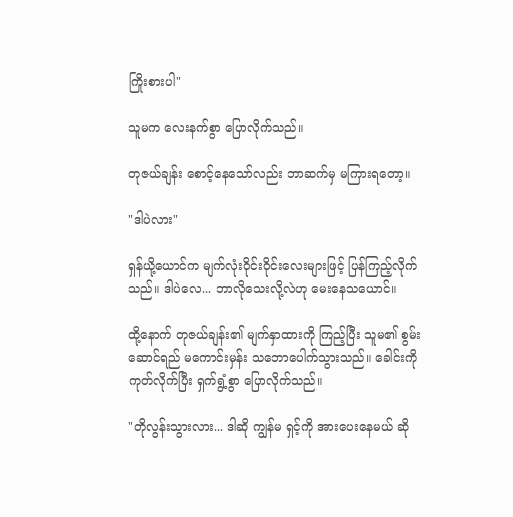ကြိုးစားပါ"

သူမက လေးနက်စွာ ပြောလိုက်သည်။

တုဇယ်ချန်း စောင့်နေသော်လည်း ဘာဆက်မှ မကြားရတော့။

"ဒါပဲလား"

ရှန်ယို့ယောင်က မျက်လုံးဝိုင်းဝိုင်းလေးများဖြင့် ပြန်ကြည့်လိုက်သည်။ ဒါပဲလေ... ဘာလိုသေးလို့လဲဟု မေးနေသယောင်။

ထို့နောက် တုဇယ်ချန်း၏ မျက်နှာထားကို ကြည့်ပြီး သူမ၏ စွမ်းဆောင်ရည် မကောင်းမှန်း သဘောပေါက်သွားသည်။ ခေါင်းကို ကုတ်လိုက်ပြီး ရှက်ရွံ့စွာ ပြောလိုက်သည်။

"တိုလွန်းသွားလား... ဒါဆို ကျွန်မ ရှင့်ကို အားပေးနေမယ် ဆို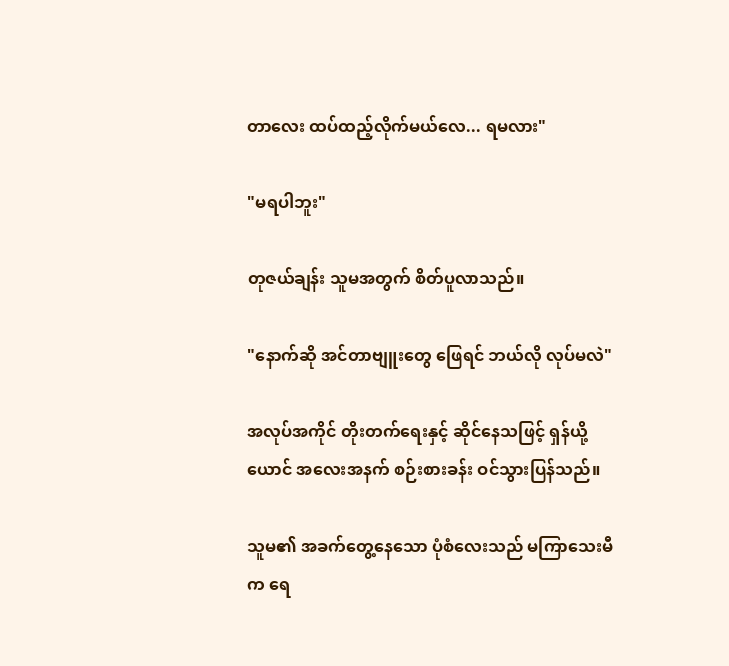တာလေး ထပ်ထည့်လိုက်မယ်လေ... ရမလား"

"မရပါဘူး"

တုဇယ်ချန်း သူမအတွက် စိတ်ပူလာသည်။

"နောက်ဆို အင်တာဗျူးတွေ ဖြေရင် ဘယ်လို လုပ်မလဲ"

အလုပ်အကိုင် တိုးတက်ရေးနှင့် ဆိုင်နေသဖြင့် ရှန်ယို့ယောင် အလေးအနက် စဉ်းစားခန်း ဝင်သွားပြန်သည်။

သူမ၏ အခက်တွေ့နေသော ပုံစံလေးသည် မကြာသေးမီက ရေ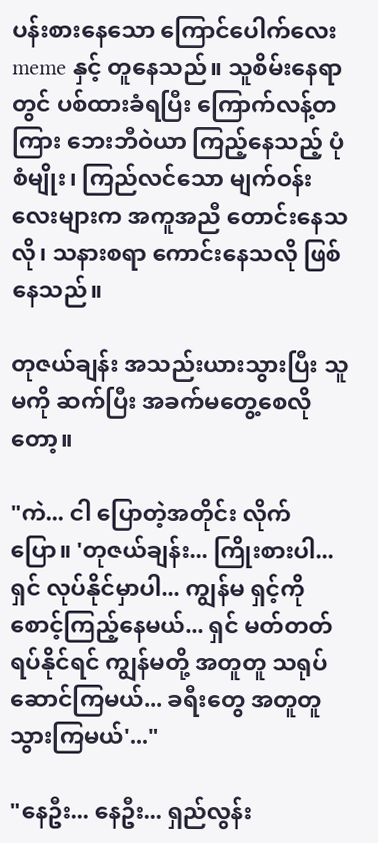ပန်းစားနေသော ကြောင်ပေါက်လေး meme နှင့် တူနေသည်။ သူစိမ်းနေရာတွင် ပစ်ထားခံရပြီး ကြောက်လန့်တကြား ဘေးဘီဝဲယာ ကြည့်နေသည့် ပုံစံမျိုး၊ ကြည်လင်သော မျက်ဝန်းလေးများက အကူအညီ တောင်းနေသလို၊ သနားစရာ ကောင်းနေသလို ဖြစ်နေသည်။

တုဇယ်ချန်း အသည်းယားသွားပြီး သူမကို ဆက်ပြီး အခက်မတွေ့စေလိုတော့။

"ကဲ... ငါ ပြောတဲ့အတိုင်း လိုက်ပြော။ 'တုဇယ်ချန်း... ကြိုးစားပါ... ရှင် လုပ်နိုင်မှာပါ... ကျွန်မ ရှင့်ကို စောင့်ကြည့်နေမယ်... ရှင် မတ်တတ်ရပ်နိုင်ရင် ကျွန်မတို့ အတူတူ သရုပ်ဆောင်ကြမယ်... ခရီးတွေ အတူတူ သွားကြမယ်'..."

"နေဦး... နေဦး... ရှည်လွန်း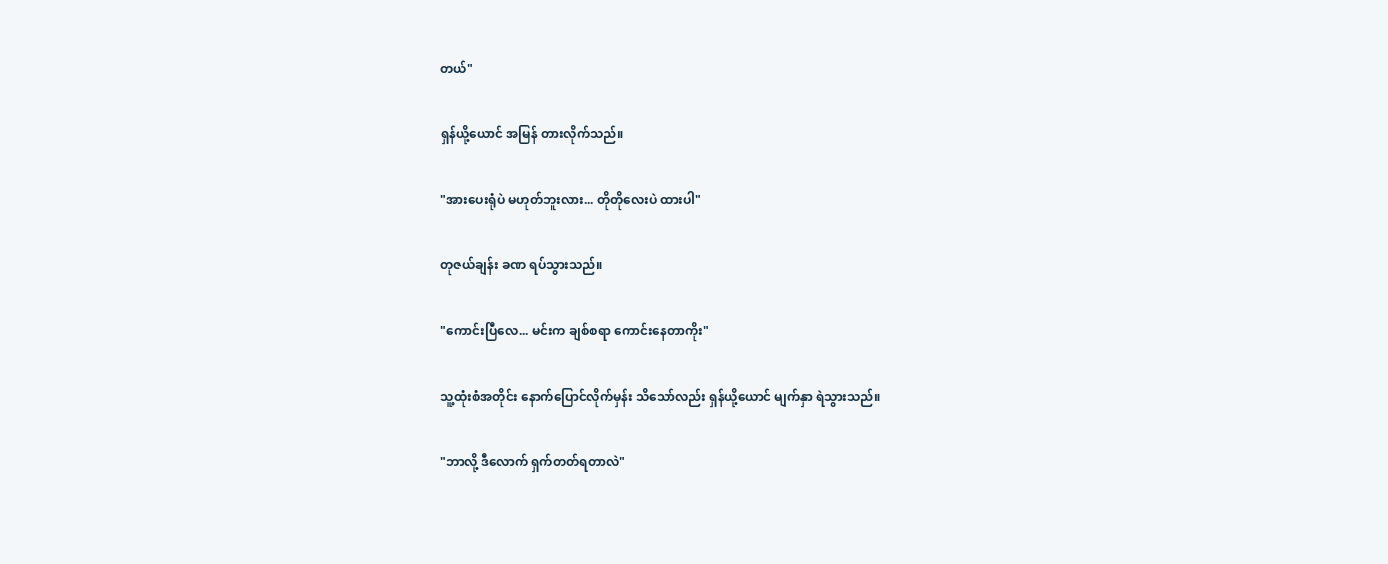တယ်"

ရှန်ယို့ယောင် အမြန် တားလိုက်သည်။

"အားပေးရုံပဲ မဟုတ်ဘူးလား... တိုတိုလေးပဲ ထားပါ"

တုဇယ်ချန်း ခဏ ရပ်သွားသည်။

"ကောင်းပြီလေ... မင်းက ချစ်စရာ ကောင်းနေတာကိုး"

သူ့ထုံးစံအတိုင်း နောက်ပြောင်လိုက်မှန်း သိသော်လည်း ရှန်ယို့ယောင် မျက်နှာ ရဲသွားသည်။

"ဘာလို့ ဒီလောက် ရှက်တတ်ရတာလဲ"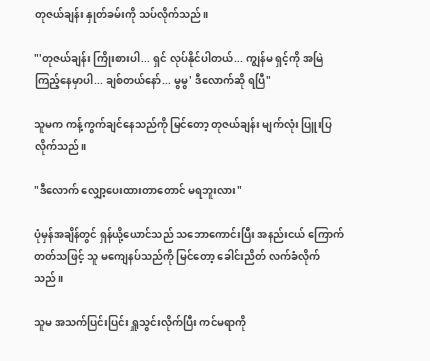တုဇယ်ချန်း နှုတ်ခမ်းကို သပ်လိုက်သည်။

"'တုဇယ်ချန်း ကြိုးစားပါ... ရှင် လုပ်နိုင်ပါတယ်... ကျွန်မ ရှင့်ကို အမြဲ ကြည့်နေမှာပါ... ချစ်တယ်နော်... မွမွ' ဒီလောက်ဆို ရပြီ"

သူမက ကန့်ကွက်ချင်နေသည်ကို မြင်တော့ တုဇယ်ချန်း မျက်လုံး ပြူးပြလိုက်သည်။

"ဒီလောက် လျှော့ပေးထားတာတောင် မရဘူးလား"

ပုံမှန်အချိန်တွင် ရှန်ယို့ယောင်သည် သဘောကောင်းပြီး အနည်းငယ် ကြောက်တတ်သဖြင့် သူ မကျေနပ်သည်ကို မြင်တော့ ခေါင်းညိတ် လက်ခံလိုက်သည်။

သူမ အသက်ပြင်းပြင်း ရှူသွင်းလိုက်ပြီး ကင်မရာကို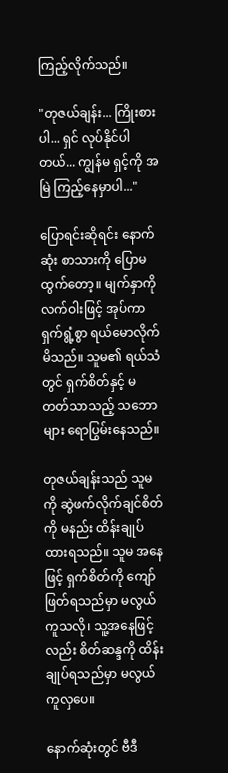ကြည့်လိုက်သည်။

"တုဇယ်ချန်း... ကြိုးစားပါ... ရှင် လုပ်နိုင်ပါတယ်... ကျွန်မ ရှင့်ကို အမြဲ ကြည့်နေမှာပါ..."

ပြောရင်းဆိုရင်း နောက်ဆုံး စာသားကို ပြောမထွက်တော့။ မျက်နှာကို လက်ဝါးဖြင့် အုပ်ကာ ရှက်ရွံ့စွာ ရယ်မောလိုက်မိသည်။ သူမ၏ ရယ်သံတွင် ရှက်စိတ်နှင့် မတတ်သာသည့် သဘောများ ရောပြွမ်းနေသည်။

တုဇယ်ချန်းသည် သူမကို ဆွဲဖက်လိုက်ချင်စိတ်ကို မနည်း ထိန်းချုပ်ထားရသည်။ သူမ အနေဖြင့် ရှက်စိတ်ကို ကျော်ဖြတ်ရသည်မှာ မလွယ်ကူသလို၊ သူ့အနေဖြင့်လည်း စိတ်ဆန္ဒကို ထိန်းချုပ်ရသည်မှာ မလွယ်ကူလှပေ။

နောက်ဆုံးတွင် ဗီဒီ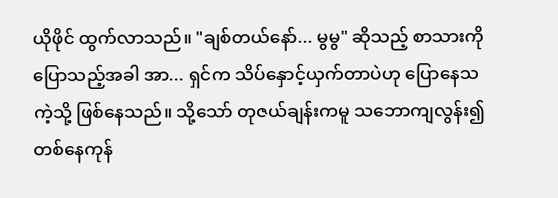ယိုဖိုင် ထွက်လာသည်။ "ချစ်တယ်နော်... မွမွ" ဆိုသည့် စာသားကို ပြောသည့်အခါ အာ... ရှင်က သိပ်နှောင့်ယှက်တာပဲဟု ပြောနေသကဲ့သို့ ဖြစ်နေသည်။ သို့သော် တုဇယ်ချန်းကမူ သဘောကျလွန်း၍ တစ်နေကုန်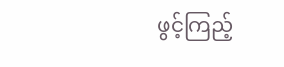ဖွင့်ကြည့်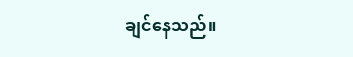ချင်နေသည်။